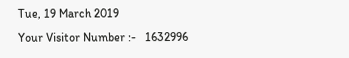Tue, 19 March 2019
Your Visitor Number :-   1632996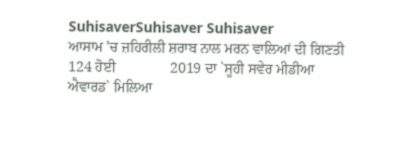SuhisaverSuhisaver Suhisaver
ਆਸਾਮ 'ਚ ਜ਼ਹਿਰੀਲੀ ਸ਼ਰਾਬ ਨਾਲ ਮਰਨ ਵਾਲਿਆਂ ਦੀ ਗਿਣਤੀ 124 ਹੋਈ               2019 ਦਾ `ਸੂਹੀ ਸਵੇਰ ਮੀਡੀਆ ਐਵਾਰਡ` ਮਿਲਿਆ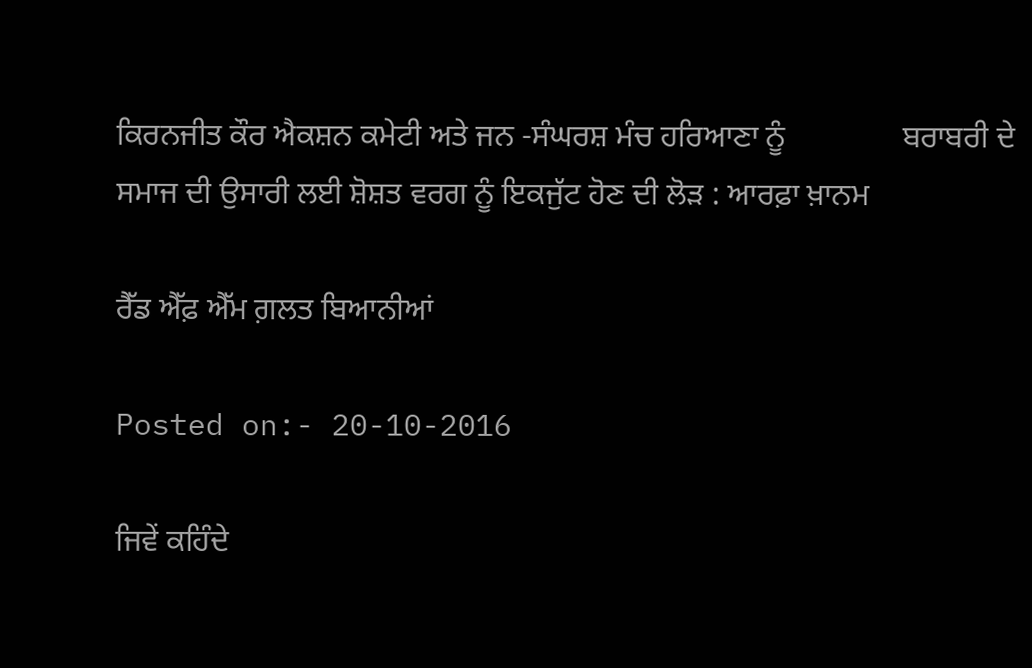ਕਿਰਨਜੀਤ ਕੌਰ ਐਕਸ਼ਨ ਕਮੇਟੀ ਅਤੇ ਜਨ -ਸੰਘਰਸ਼ ਮੰਚ ਹਰਿਆਣਾ ਨੂੰ               ਬਰਾਬਰੀ ਦੇ ਸਮਾਜ ਦੀ ਉਸਾਰੀ ਲਈ ਸ਼ੋਸ਼ਤ ਵਰਗ ਨੂੰ ਇਕਜੁੱਟ ਹੋਣ ਦੀ ਲੋੜ : ਆਰਫ਼ਾ ਖ਼ਾਨਮ

ਰੈੱਡ ਐੱਫ਼ ਐੱਮ ਗ਼ਲਤ ਬਿਆਨੀਆਂ

Posted on:- 20-10-2016

ਜਿਵੇਂ ਕਹਿੰਦੇ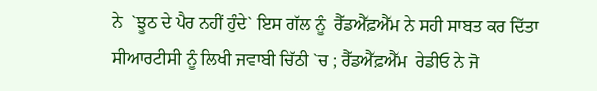ਨੇ  `ਝੂਠ ਦੇ ਪੈਰ ਨਹੀਂ ਹੁੰਦੇ` ਇਸ ਗੱਲ ਨੂੰ  ਰੈੱਡਐੱਫ਼ਐੱਮ ਨੇ ਸਹੀ ਸਾਬਤ ਕਰ ਦਿੱਤਾ ਸੀਆਰਟੀਸੀ ਨੂੰ ਲਿਖੀ ਜਵਾਬੀ ਚਿੱਠੀ `ਚ ; ਰੈੱਡਐੱਫ਼ਐੱਮ  ਰੇਡੀਓ ਨੇ ਜੋ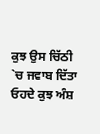ਕੁਝ ਉਸ ਚਿੱਠੀ `ਚ ਜਵਾਬ ਦਿੱਤਾ ਓਹਦੇ ਕੁਝ ਅੰਸ਼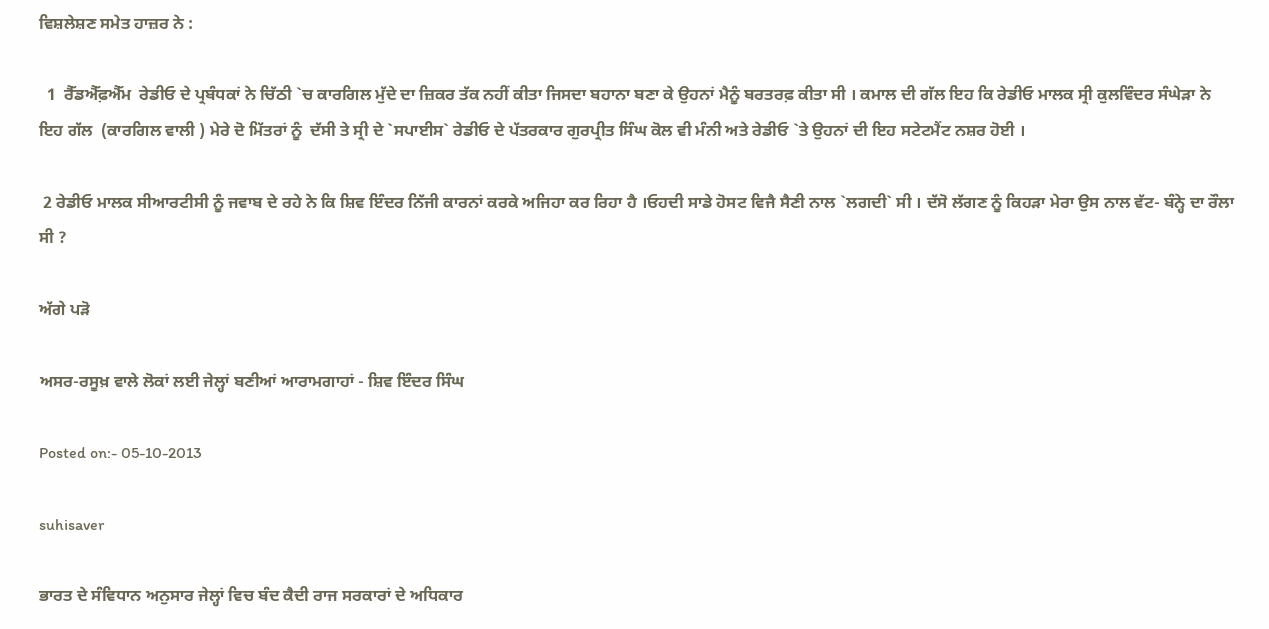ਵਿਸ਼ਲੇਸ਼ਣ ਸਮੇਤ ਹਾਜ਼ਰ ਨੇ :

  1  ਰੈੱਡਐੱਫ਼ਐੱਮ  ਰੇਡੀਓ ਦੇ ਪ੍ਰਬੰਧਕਾਂ ਨੇ ਚਿੱਠੀ `ਚ ਕਾਰਗਿਲ ਮੁੱਦੇ ਦਾ ਜ਼ਿਕਰ ਤੱਕ ਨਹੀਂ ਕੀਤਾ ਜਿਸਦਾ ਬਹਾਨਾ ਬਣਾ ਕੇ ਉਹਨਾਂ ਮੈਨੂੰ ਬਰਤਰਫ਼ ਕੀਤਾ ਸੀ । ਕਮਾਲ ਦੀ ਗੱਲ ਇਹ ਕਿ ਰੇਡੀਓ ਮਾਲਕ ਸ੍ਰੀ ਕੁਲਵਿੰਦਰ ਸੰਘੇੜਾ ਨੇ ਇਹ ਗੱਲ  (ਕਾਰਗਿਲ ਵਾਲੀ ) ਮੇਰੇ ਦੋ ਮਿੱਤਰਾਂ ਨੂੰ  ਦੱਸੀ ਤੇ ਸ੍ਰੀ ਦੇ `ਸਪਾਈਸ` ਰੇਡੀਓ ਦੇ ਪੱਤਰਕਾਰ ਗੁਰਪ੍ਰੀਤ ਸਿੰਘ ਕੋਲ ਵੀ ਮੰਨੀ ਅਤੇ ਰੇਡੀਓ `ਤੇ ਉਹਨਾਂ ਦੀ ਇਹ ਸਟੇਟਮੈਂਟ ਨਸ਼ਰ ਹੋਈ ।

 2 ਰੇਡੀਓ ਮਾਲਕ ਸੀਆਰਟੀਸੀ ਨੂੰ ਜਵਾਬ ਦੇ ਰਹੇ ਨੇ ਕਿ ਸ਼ਿਵ ਇੰਦਰ ਨਿੱਜੀ ਕਾਰਨਾਂ ਕਰਕੇ ਅਜਿਹਾ ਕਰ ਰਿਹਾ ਹੈ ।ਓਹਦੀ ਸਾਡੇ ਹੋਸਟ ਵਿਜੈ ਸੈਣੀ ਨਾਲ `ਲਗਦੀ` ਸੀ । ਦੱਸੋ ਲੱਗਣ ਨੂੰ ਕਿਹੜਾ ਮੇਰਾ ਉਸ ਨਾਲ ਵੱਟ- ਬੰਨ੍ਹੇ ਦਾ ਰੌਲਾ ਸੀ ?

ਅੱਗੇ ਪੜੋ

ਅਸਰ-ਰਸੂਖ਼ ਵਾਲੇ ਲੋਕਾਂ ਲਈ ਜੇਲ੍ਹਾਂ ਬਣੀਆਂ ਆਰਾਮਗਾਹਾਂ - ਸ਼ਿਵ ਇੰਦਰ ਸਿੰਘ

Posted on:- 05-10-2013

suhisaver

ਭਾਰਤ ਦੇ ਸੰਵਿਧਾਨ ਅਨੁਸਾਰ ਜੇਲ੍ਹਾਂ ਵਿਚ ਬੰਦ ਕੈਦੀ ਰਾਜ ਸਰਕਾਰਾਂ ਦੇ ਅਧਿਕਾਰ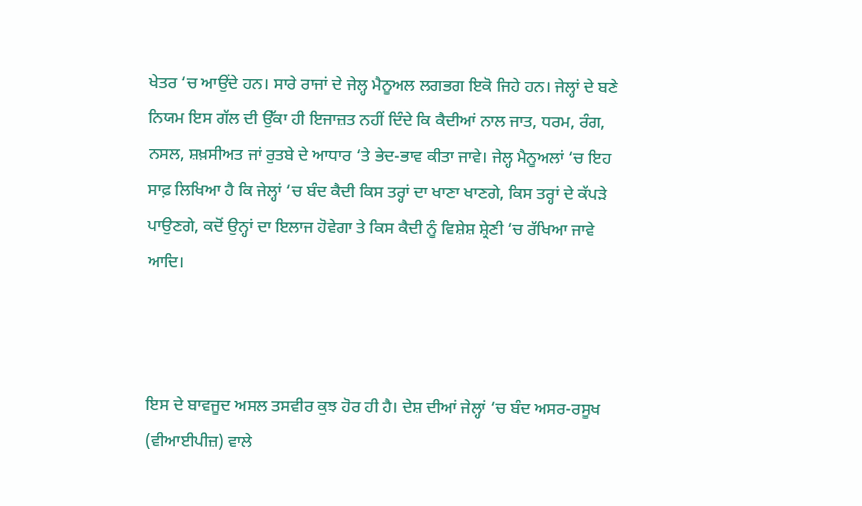ਖੇਤਰ ‘ਚ ਆਉਂਦੇ ਹਨ। ਸਾਰੇ ਰਾਜਾਂ ਦੇ ਜੇਲ੍ਹ ਮੈਨੂਅਲ ਲਗਭਗ ਇਕੋ ਜਿਹੇ ਹਨ। ਜੇਲ੍ਹਾਂ ਦੇ ਬਣੇ ਨਿਯਮ ਇਸ ਗੱਲ ਦੀ ਉੱਕਾ ਹੀ ਇਜਾਜ਼ਤ ਨਹੀਂ ਦਿੰਦੇ ਕਿ ਕੈਦੀਆਂ ਨਾਲ ਜਾਤ, ਧਰਮ, ਰੰਗ, ਨਸਲ, ਸ਼ਖ਼ਸੀਅਤ ਜਾਂ ਰੁਤਬੇ ਦੇ ਆਧਾਰ ‘ਤੇ ਭੇਦ-ਭਾਵ ਕੀਤਾ ਜਾਵੇ। ਜੇਲ੍ਹ ਮੈਨੂਅਲਾਂ ‘ਚ ਇਹ ਸਾਫ਼ ਲਿਖਿਆ ਹੈ ਕਿ ਜੇਲ੍ਹਾਂ ‘ਚ ਬੰਦ ਕੈਦੀ ਕਿਸ ਤਰ੍ਹਾਂ ਦਾ ਖਾਣਾ ਖਾਣਗੇ, ਕਿਸ ਤਰ੍ਹਾਂ ਦੇ ਕੱਪੜੇ ਪਾਉਣਗੇ, ਕਦੋਂ ਉਨ੍ਹਾਂ ਦਾ ਇਲਾਜ ਹੋਵੇਗਾ ਤੇ ਕਿਸ ਕੈਦੀ ਨੂੰ ਵਿਸ਼ੇਸ਼ ਸ਼੍ਰੇਣੀ ‘ਚ ਰੱਖਿਆ ਜਾਵੇ ਆਦਿ।



ਇਸ ਦੇ ਬਾਵਜੂਦ ਅਸਲ ਤਸਵੀਰ ਕੁਝ ਹੋਰ ਹੀ ਹੈ। ਦੇਸ਼ ਦੀਆਂ ਜੇਲ੍ਹਾਂ ‘ਚ ਬੰਦ ਅਸਰ-ਰਸੂਖ (ਵੀਆਈਪੀਜ਼) ਵਾਲੇ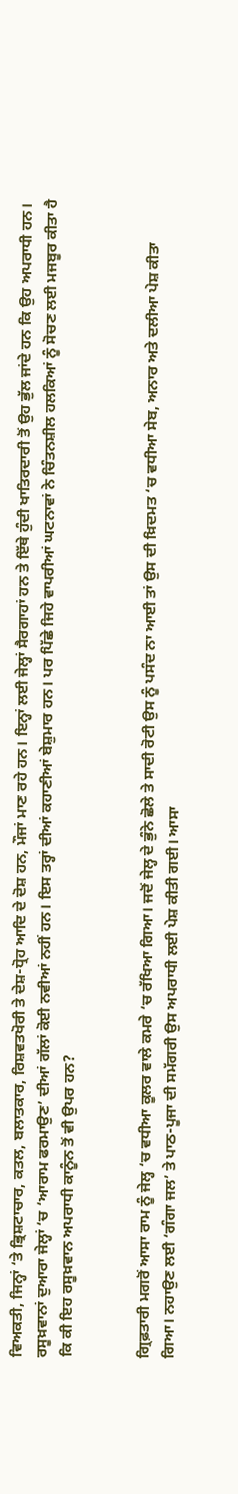ਵਿਅਕਤੀ, ਜਿਨ੍ਹਾਂ ‘ਤੇ ਭ੍ਰਿਸ਼ਟਾਚਾਰ, ਕਤਲ, ਬਲਾਤਕਾਰ, ਰਿਸ਼ਵਤਖੋਰੀ ਤੇ ਦੇਸ਼-ਧ੍ਰੋਹ ਆਦਿ ਦੇ ਦੋਸ਼ ਹਨ, ਮੌਜਾਂ ਮਾਣ ਰਹੇ ਹਨ। ਇਨ੍ਹਾਂ ਲਈ ਜੇਲ੍ਹਾਂ ਸੈਰਗਾਹਾਂ ਹਨ ਤੇ ਇੱਥੇ ਹੁੰਦੀ ਖਾਤਿਰਦਾਰੀ ਤੋਂ ਉਹ ਭੁੱਲ ਜਾਂਦੇ ਹਨ ਕਿ ਉਹ ਅਪਰਾਧੀ ਹਨ। ਰਸੂਖ਼ਵਾਨਾਂ ਦੁਆਰਾ ਜੇਲ੍ਹਾਂ ‘ਚ ‘ਆਰਾਮ ਫਰਮਾਉਣ’ ਦੀਆਂ ਗੱਲਾਂ ਕੋਈ ਨਵੀਆਂ ਨਹੀਂ ਹਨ। ਇਸ ਤਰ੍ਹਾਂ ਦੀਆਂ ਕਹਾਣੀਆਂ ਬੇਸ਼ੁਮਾਰ ਹਨ। ਪਰ ਪਿੱਛੇ ਜਿਹੇ ਵਾਪਰੀਆਂ ਘਟਨਾਵਾਂ ਨੇ ਚਿੰਤਨਸ਼ੀਲ ਹਲਕਿਆਂ ਨੂੰ ਸੋਚਣ ਲਈ ਮਜਬੂਰ ਕੀਤਾ ਹੈ ਕਿ ਕੀ ਇਹ ਰਸੂਖ਼ਵਾਨ ਅਪਰਾਧੀ ਕਾਨੂੰਨ ਤੋਂ ਵੀ ਉਪਰ ਹਨ?


ਗ੍ਰਿਫ਼ਤਾਰੀ ਮਗਰੋਂ ਆਸਾ ਰਾਮ ਨੂੰ ਜੇਲ੍ਹ ‘ਚ ਵਧੀਆ ਕੂਲਰ ਵਾਲੇ ਕਮਰੇ ‘ਚ ਰੱਖਿਆ ਗਿਆ। ਜਦੋਂ ਜੇਲ੍ਹ ਦੇ ਭੁੰਨੇ ਛੋਲੇ ਤੇ ਸਾਦੀ ਰੋਟੀ ਉਸ ਨੂੰ ਪਸੰਦ ਨਾ ਆਈ ਤਾਂ ਉਸ ਦੀ ਖ਼ਿਦਮਤ ‘ਚ ਵਧੀਆ ਸੇਬ, ਅਨਾਰ ਅਤੇ ਦਲੀਆ ਪੇਸ਼ ਕੀਤਾ ਗਿਆ। ਨਹਾਉਣ ਲਈ ‘ਗੰਗਾ ਜਲ’ ਤੇ ਪਾਠ-ਪੂਜਾ ਦੀ ਸਮੱਗਰੀ ਉਸ ਅਪਰਾਧੀ ਲਈ ਪੇਸ਼ ਕੀਤੀ ਗਈ। ਆਸਾ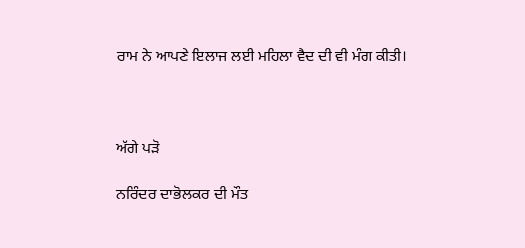ਰਾਮ ਨੇ ਆਪਣੇ ਇਲਾਜ ਲਈ ਮਹਿਲਾ ਵੈਦ ਦੀ ਵੀ ਮੰਗ ਕੀਤੀ।



ਅੱਗੇ ਪੜੋ

ਨਰਿੰਦਰ ਦਾਭੋਲਕਰ ਦੀ ਮੌਤ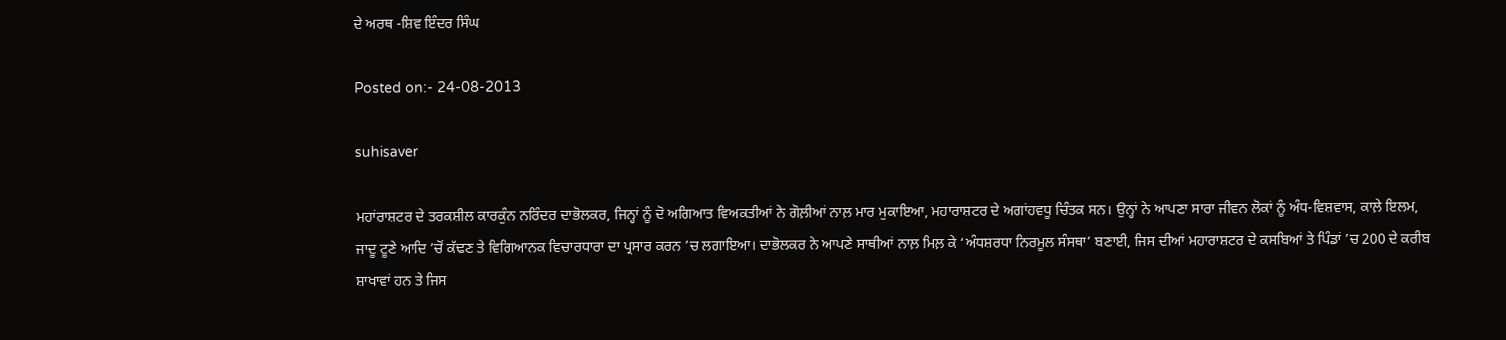ਦੇ ਅਰਥ -ਸ਼ਿਵ ਇੰਦਰ ਸਿੰਘ

Posted on:- 24-08-2013

suhisaver

ਮਹਾਂਰਾਸ਼ਟਰ ਦੇ ਤਰਕਸ਼ੀਲ ਕਾਰਕੁੰਨ ਨਰਿੰਦਰ ਦਾਭੋਲਕਰ, ਜਿਨ੍ਹਾਂ ਨੂੰ ਦੋ ਅਗਿਆਤ ਵਿਅਕਤੀਆਂ ਨੇ ਗੋਲ਼ੀਆਂ ਨਾਲ਼ ਮਾਰ ਮੁਕਾਇਆ, ਮਹਾਰਾਸ਼ਟਰ ਦੇ ਅਗਾਂਹਵਧੂ ਚਿੰਤਕ ਸਨ। ਉਨ੍ਹਾਂ ਨੇ ਆਪਣਾ ਸਾਰਾ ਜੀਵਨ ਲੋਕਾਂ ਨੂੰ ਅੰਧ-ਵਿਸ਼ਵਾਸ, ਕਾਲ਼ੇ ਇਲਮ, ਜਾਦੂ ਟੂਣੇ ਆਦਿ ’ਚੋਂ ਕੱਢਣ ਤੇ ਵਿਗਿਆਨਕ ਵਿਚਾਰਧਾਰਾ ਦਾ ਪ੍ਰਸਾਰ ਕਰਨ ’ਚ ਲਗਾਇਆ। ਦਾਭੋਲਕਰ ਨੇ ਆਪਣੇ ਸਾਥੀਆਂ ਨਾਲ਼ ਮਿਲ਼ ਕੇ ‘ਅੰਧਸ਼ਰਧਾ ਨਿਰਮੂਲ ਸੰਸਥਾ’ ਬਣਾਈ, ਜਿਸ ਦੀਆਂ ਮਹਾਰਾਸ਼ਟਰ ਦੇ ਕਸਬਿਆਂ ਤੇ ਪਿੰਡਾਂ ’ਚ 200 ਦੇ ਕਰੀਬ ਸ਼ਾਖਾਵਾਂ ਹਨ ਤੇ ਜਿਸ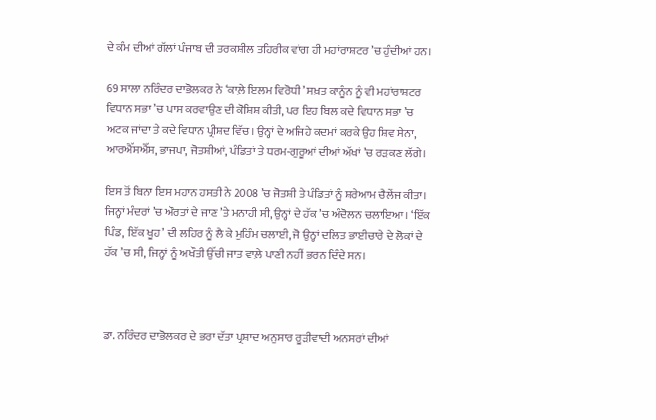ਦੇ ਕੰਮ ਦੀਆਂ ਗੱਲਾਂ ਪੰਜਾਬ ਦੀ ਤਰਕਸ਼ੀਲ ਤਹਿਰੀਕ ਵਾਂਗ ਹੀ ਮਹਾਂਰਾਸ਼ਟਰ ’ਚ ਹੁੰਦੀਆਂ ਹਨ।

69 ਸਾਲਾ ਨਰਿੰਦਰ ਦਾਭੋਲਕਰ ਨੇ ‘ਕਾਲ਼ੇ ਇਲਮ ਵਿਰੋਧੀ’ ਸਖ਼ਤ ਕਾਨੂੰਨ ਨੂੰ ਵੀ ਮਹਾਂਰਾਸ਼ਟਰ ਵਿਧਾਨ ਸਭਾ ’ਚ ਪਾਸ ਕਰਵਾਉਣ ਦੀ ਕੋਸ਼ਿਸ਼ ਕੀਤੀ, ਪਰ ਇਹ ਬਿਲ ਕਦੇ ਵਿਧਾਨ ਸਭਾ ’ਚ ਅਟਕ ਜਾਂਦਾ ਤੇ ਕਦੇ ਵਿਧਾਨ ਪ੍ਰੀਸ਼ਦ ਵਿੱਚ। ਉਨ੍ਹਾਂ ਦੇ ਅਜਿਹੇ ਕਦਮਾਂ ਕਰਕੇ ਉਹ ਸ਼ਿਵ ਸੇਨਾ, ਆਰਐੱਸਐੱਸ, ਭਾਜਪਾ, ਜੋਤਸ਼ੀਆਂ, ਪੰਡਿਤਾਂ ਤੇ ਧਰਮ-ਗੁਰੂਆਂ ਦੀਆਂ ਅੱਖਾਂ ’ਚ ਰੜਕਣ ਲੱਗੇ।

ਇਸ ਤੋਂ ਬਿਨਾ ਇਸ ਮਹਾਨ ਹਸਤੀ ਨੇ 2008 ’ਚ ਜੋਤਸ਼ੀ ਤੇ ਪੰਡਿਤਾਂ ਨੂੰ ਸ਼ਰੇਆਮ ਚੈਲੇਂਜ ਕੀਤਾ। ਜਿਨ੍ਹਾਂ ਮੰਦਰਾਂ ’ਚ ਔਰਤਾਂ ਦੇ ਜਾਣ ’ਤੇ ਮਨਾਹੀ ਸੀ, ਉਨ੍ਹਾਂ ਦੇ ਹੱਕ ’ਚ ਅੰਦੋਲਨ ਚਲਾਇਆ। ‘ਇੱਕ ਪਿੰਡ, ਇੱਕ ਖੂਹ’ ਦੀ ਲਹਿਰ ਨੂੰ ਲੈ ਕੇ ਮੁਹਿੰਮ ਚਲਾਈ, ਜੋ ਉਨ੍ਹਾਂ ਦਲਿਤ ਭਾਈਚਾਰੇ ਦੇ ਲੋਕਾਂ ਦੇ ਹੱਕ ’ਚ ਸੀ, ਜਿਨ੍ਹਾਂ ਨੂੰ ਅਖੌਤੀ ਉੱਚੀ ਜਾਤ ਵਾਲ਼ੇ ਪਾਣੀ ਨਹੀਂ ਭਰਨ ਦਿੰਦੇ ਸਨ।



ਡਾ. ਨਰਿੰਦਰ ਦਾਭੋਲਕਰ ਦੇ ਭਰਾ ਦੱਤਾ ਪ੍ਰਸ਼ਾਦ ਅਨੁਸਾਰ ਰੂੜੀਵਾਦੀ ਅਨਸਰਾਂ ਦੀਆਂ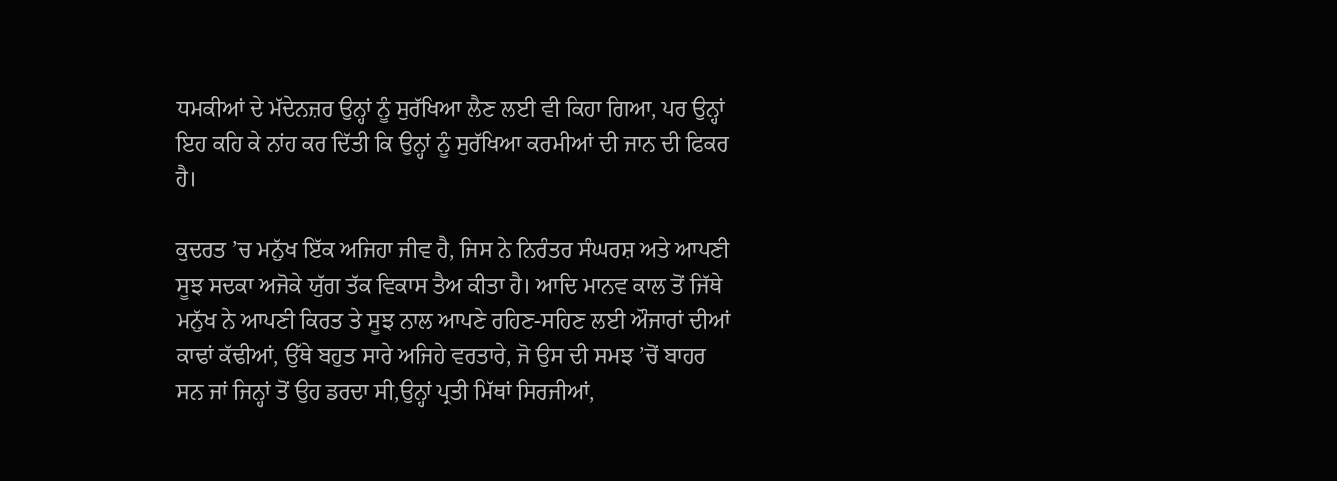ਧਮਕੀਆਂ ਦੇ ਮੱਦੇਨਜ਼ਰ ਉਨ੍ਹਾਂ ਨੂੰ ਸੁਰੱਖਿਆ ਲੈਣ ਲਈ ਵੀ ਕਿਹਾ ਗਿਆ, ਪਰ ਉਨ੍ਹਾਂ ਇਹ ਕਹਿ ਕੇ ਨਾਂਹ ਕਰ ਦਿੱਤੀ ਕਿ ਉਨ੍ਹਾਂ ਨੂੰ ਸੁਰੱਖਿਆ ਕਰਮੀਆਂ ਦੀ ਜਾਨ ਦੀ ਫਿਕਰ ਹੈ।

ਕੁਦਰਤ ’ਚ ਮਨੁੱਖ ਇੱਕ ਅਜਿਹਾ ਜੀਵ ਹੈ, ਜਿਸ ਨੇ ਨਿਰੰਤਰ ਸੰਘਰਸ਼ ਅਤੇ ਆਪਣੀ ਸੂਝ ਸਦਕਾ ਅਜੋਕੇ ਯੁੱਗ ਤੱਕ ਵਿਕਾਸ ਤੈਅ ਕੀਤਾ ਹੈ। ਆਦਿ ਮਾਨਵ ਕਾਲ ਤੋਂ ਜਿੱਥੇ ਮਨੁੱਖ ਨੇ ਆਪਣੀ ਕਿਰਤ ਤੇ ਸੂਝ ਨਾਲ ਆਪਣੇ ਰਹਿਣ-ਸਹਿਣ ਲਈ ਔਜਾਰਾਂ ਦੀਆਂ ਕਾਢਾਂ ਕੱਢੀਆਂ, ਉੱਥੇ ਬਹੁਤ ਸਾਰੇ ਅਜਿਹੇ ਵਰਤਾਰੇ, ਜੋ ਉਸ ਦੀ ਸਮਝ ’ਚੋਂ ਬਾਹਰ ਸਨ ਜਾਂ ਜਿਨ੍ਹਾਂ ਤੋਂ ਉਹ ਡਰਦਾ ਸੀ,ਉਨ੍ਹਾਂ ਪ੍ਰਤੀ ਮਿੱਥਾਂ ਸਿਰਜੀਆਂ,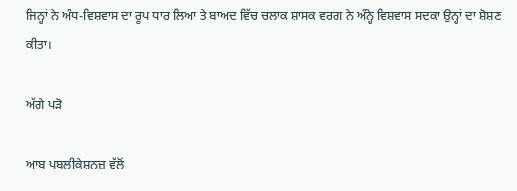ਜਿਨ੍ਹਾਂ ਨੇ ਅੰਧ-ਵਿਸ਼ਵਾਸ ਦਾ ਰੂਪ ਧਾਰ ਲਿਆ ਤੇ ਬਾਅਦ ਵਿੱਚ ਚਲਾਕ ਸ਼ਾਸਕ ਵਰਗ ਨੇ ਅੰਨ੍ਹੇ ਵਿਸ਼ਵਾਸ ਸਦਕਾ ਉਨ੍ਹਾਂ ਦਾ ਸ਼ੋਸ਼ਣ ਕੀਤਾ।

ਅੱਗੇ ਪੜੋ

ਆਬ ਪਬਲੀਕੇਸ਼ਨਜ਼ ਵੱਲੋਂ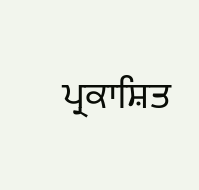ਪ੍ਰਕਾਸ਼ਿਤ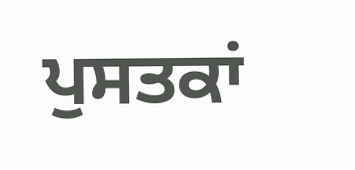ਪੁਸਤਕਾਂ